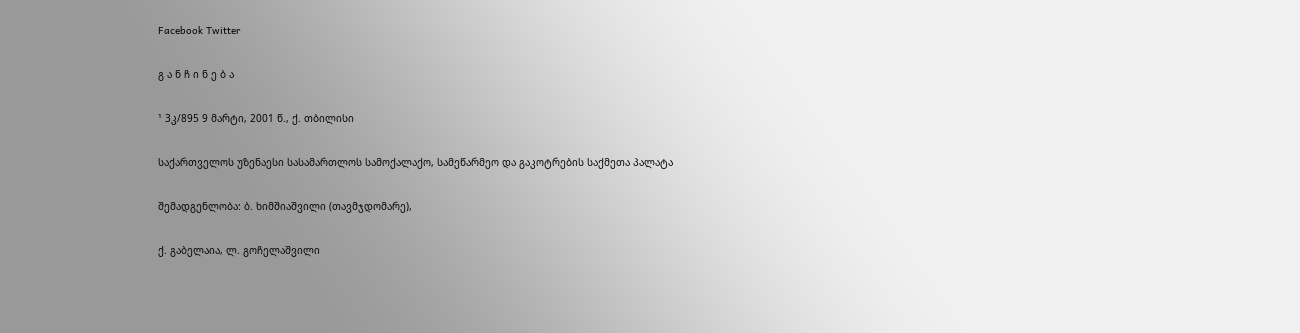Facebook Twitter

გ ა ნ ჩ ი ნ ე ბ ა

¹ 3კ/895 9 მარტი, 2001 წ., ქ. თბილისი

საქართველოს უზენაესი სასამართლოს სამოქალაქო, სამეწარმეო და გაკოტრების საქმეთა პალატა

შემადგენლობა: ბ. ხიმშიაშვილი (თავმჯდომარე),

ქ. გაბელაია, ლ. გოჩელაშვილი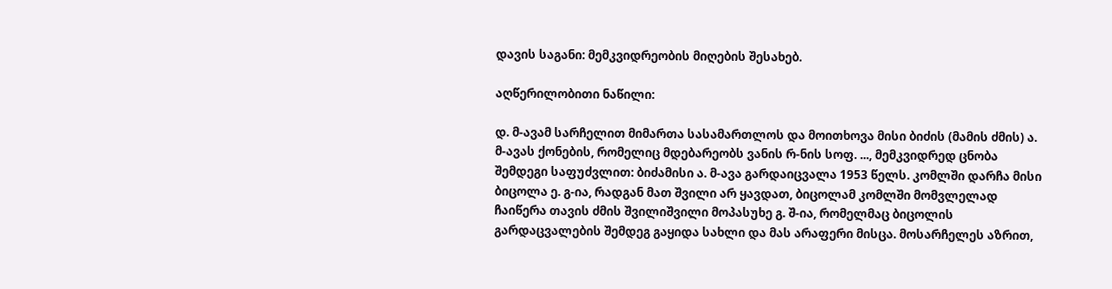დავის საგანი: მემკვიდრეობის მიღების შესახებ.

აღწერილობითი ნაწილი:

დ. მ-ავამ სარჩელით მიმართა სასამართლოს და მოითხოვა მისი ბიძის (მამის ძმის) ა. მ-ავას ქონების, რომელიც მდებარეობს ვანის რ-ნის სოფ. ..., მემკვიდრედ ცნობა შემდეგი საფუძვლით: ბიძამისი ა. მ-ავა გარდაიცვალა 1953 წელს. კომლში დარჩა მისი ბიცოლა ე. გ-ია, რადგან მათ შვილი არ ყავდათ, ბიცოლამ კომლში მომვლელად ჩაიწერა თავის ძმის შვილიშვილი მოპასუხე გ. შ-ია, რომელმაც ბიცოლის გარდაცვალების შემდეგ გაყიდა სახლი და მას არაფერი მისცა. მოსარჩელეს აზრით,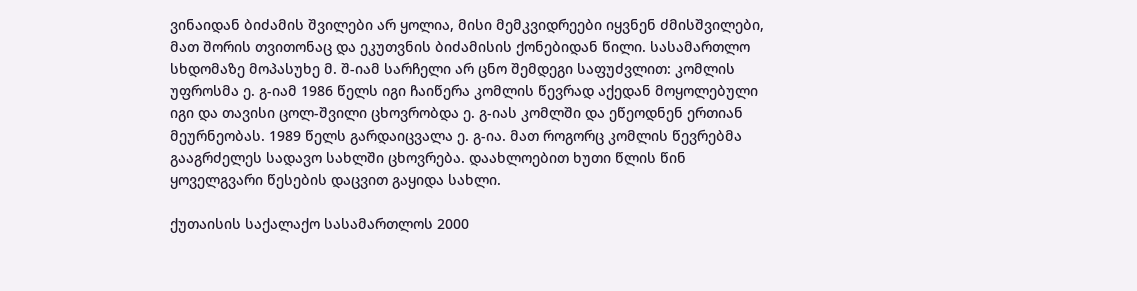ვინაიდან ბიძამის შვილები არ ყოლია, მისი მემკვიდრეები იყვნენ ძმისშვილები, მათ შორის თვითონაც და ეკუთვნის ბიძამისის ქონებიდან წილი. სასამართლო სხდომაზე მოპასუხე მ. შ-იამ სარჩელი არ ცნო შემდეგი საფუძვლით: კომლის უფროსმა ე. გ-იამ 1986 წელს იგი ჩაიწერა კომლის წევრად აქედან მოყოლებული იგი და თავისი ცოლ-შვილი ცხოვრობდა ე. გ-იას კომლში და ეწეოდნენ ერთიან მეურნეობას. 1989 წელს გარდაიცვალა ე. გ-ია. მათ როგორც კომლის წევრებმა გააგრძელეს სადავო სახლში ცხოვრება. დაახლოებით ხუთი წლის წინ ყოველგვარი წესების დაცვით გაყიდა სახლი.

ქუთაისის საქალაქო სასამართლოს 2000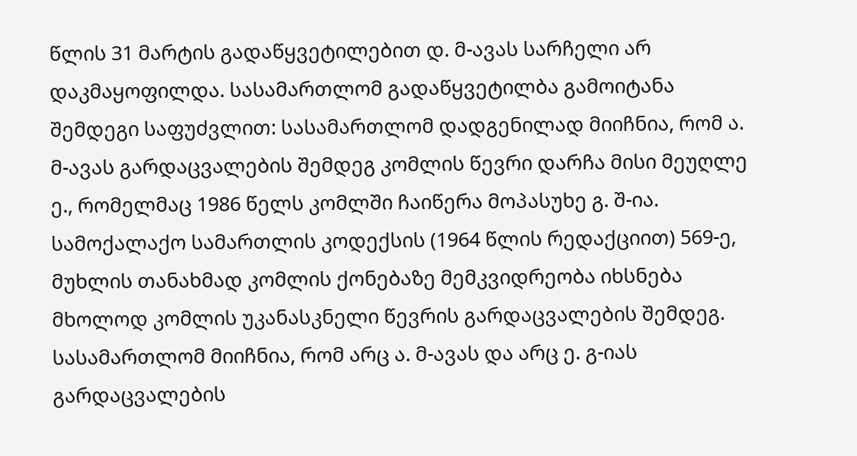წლის 31 მარტის გადაწყვეტილებით დ. მ-ავას სარჩელი არ დაკმაყოფილდა. სასამართლომ გადაწყვეტილბა გამოიტანა შემდეგი საფუძვლით: სასამართლომ დადგენილად მიიჩნია, რომ ა. მ-ავას გარდაცვალების შემდეგ კომლის წევრი დარჩა მისი მეუღლე ე., რომელმაც 1986 წელს კომლში ჩაიწერა მოპასუხე გ. შ-ია. სამოქალაქო სამართლის კოდექსის (1964 წლის რედაქციით) 569-ე, მუხლის თანახმად კომლის ქონებაზე მემკვიდრეობა იხსნება მხოლოდ კომლის უკანასკნელი წევრის გარდაცვალების შემდეგ. სასამართლომ მიიჩნია, რომ არც ა. მ-ავას და არც ე. გ-იას გარდაცვალების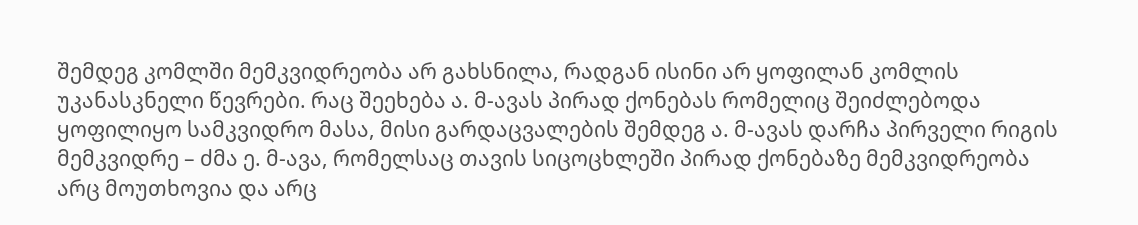შემდეგ კომლში მემკვიდრეობა არ გახსნილა, რადგან ისინი არ ყოფილან კომლის უკანასკნელი წევრები. რაც შეეხება ა. მ-ავას პირად ქონებას რომელიც შეიძლებოდა ყოფილიყო სამკვიდრო მასა, მისი გარდაცვალების შემდეგ ა. მ-ავას დარჩა პირველი რიგის მემკვიდრე – ძმა ე. მ-ავა, რომელსაც თავის სიცოცხლეში პირად ქონებაზე მემკვიდრეობა არც მოუთხოვია და არც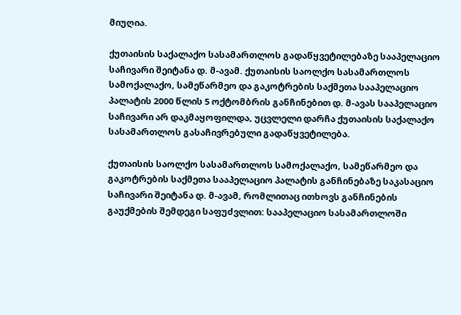მიუღია.

ქუთაისის საქალაქო სასამართლოს გადაწყვეტილებაზე სააპელაციო საჩივარი შეიტანა დ. მ-ავამ. ქუთაისის საოლქო სასამართლოს სამოქალაქო, სამეწარმეო და გაკოტრების საქმეთა სააპელაციო პალატის 2000 წლის 5 ოქტომბრის განჩინებით დ. მ-ავას სააპელაციო საჩივარი არ დაკმაყოფილდა, უცვლელი დარჩა ქუთაისის საქალაქო სასამართლოს გასაჩივრებული გადაწყვეტილება.

ქუთაისის საოლქო სასამართლოს სამოქალაქო, სამეწარმეო და გაკოტრების საქმეთა სააპელაციო პალატის განჩინებაზე საკასაციო საჩივარი შეიტანა დ. მ-ავამ, რომლითაც ითხოვს განჩინების გაუქმების შემდეგი საფუძვლით: სააპელაციო სასამართლოში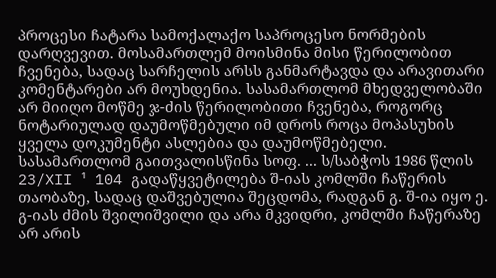პროცესი ჩატარა სამოქალაქო საპროცესო ნორმების დარღვევით. მოსამართლემ მოისმინა მისი წერილობით ჩვენება, სადაც სარჩელის არსს განმარტავდა და არავითარი კომენტარები არ მოუხდენია. სასამართლომ მხედველობაში არ მიიღო მოწმე ჯ-ძის წერილობითი ჩვენება, როგორც ნოტარიულად დაუმოწმებული იმ დროს როცა მოპასუხის ყველა დოკუმენტი ასლებია და დაუმოწმებელი. სასამართლომ გაითვალისწინა სოფ. ... ს/საბჭოს 1986 წლის 23/XII ¹ 104 გადაწყვეტილება შ-იას კომლში ჩაწერის თაობაზე, სადაც დაშვებულია შეცდომა, რადგან გ. შ-ია იყო ე. გ-იას ძმის შვილიშვილი და არა მკვიდრი, კომლში ჩაწერაზე არ არის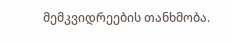მემკვიდრეების თანხმობა.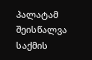პალატამ შეისწალვა საქმის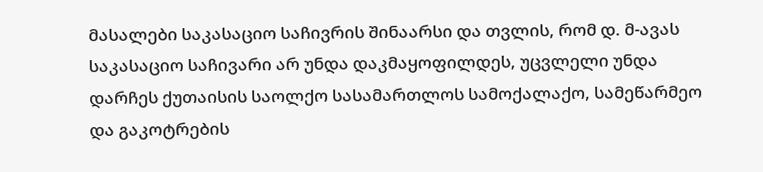მასალები საკასაციო საჩივრის შინაარსი და თვლის, რომ დ. მ-ავას საკასაციო საჩივარი არ უნდა დაკმაყოფილდეს, უცვლელი უნდა დარჩეს ქუთაისის საოლქო სასამართლოს სამოქალაქო, სამეწარმეო და გაკოტრების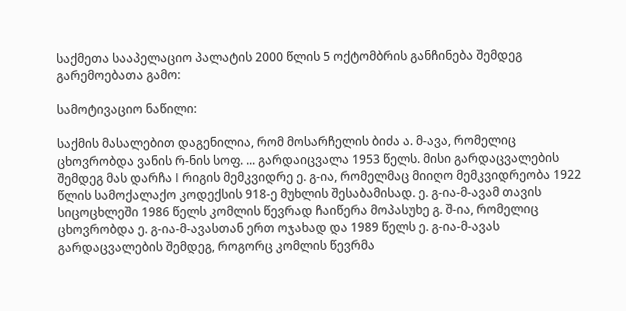საქმეთა სააპელაციო პალატის 2000 წლის 5 ოქტომბრის განჩინება შემდეგ გარემოებათა გამო:

სამოტივაციო ნაწილი:

საქმის მასალებით დაგენილია, რომ მოსარჩელის ბიძა ა. მ-ავა, რომელიც ცხოვრობდა ვანის რ-ნის სოფ. ... გარდაიცვალა 1953 წელს. მისი გარდაცვალების შემდეგ მას დარჩა I რიგის მემკვიდრე ე. გ-ია, რომელმაც მიიღო მემკვიდრეობა 1922 წლის სამოქალაქო კოდექსის 918-ე მუხლის შესაბამისად. ე. გ-ია-მ-ავამ თავის სიცოცხლეში 1986 წელს კომლის წევრად ჩაიწერა მოპასუხე გ. შ-ია, რომელიც ცხოვრობდა ე. გ-ია-მ-ავასთან ერთ ოჯახად და 1989 წელს ე. გ-ია-მ-ავას გარდაცვალების შემდეგ, როგორც კომლის წევრმა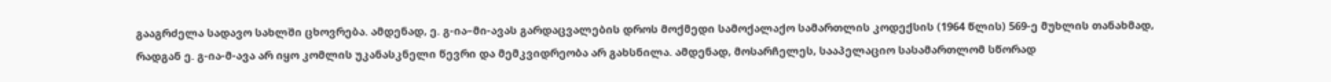გააგრძელა სადავო სახლში ცხოვრება. ამდენად, ე. გ-ია–მი-ავას გარდაცვალების დროს მოქმედი სამოქალაქო სამართლის კოდექსის (1964 წლის) 569-ე მუხლის თანახმად, რადგან ე. გ-ია-მ-ავა არ იყო კომლის უკანასკნელი წევრი და მემკვიდრეობა არ გახსნილა. ამდენად, მოსარჩელეს, სააპელაციო სასამართლომ სწორად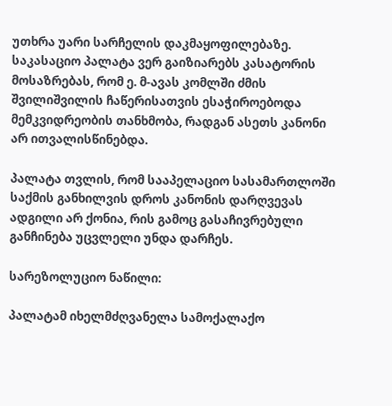უთხრა უარი სარჩელის დაკმაყოფილებაზე. საკასაციო პალატა ვერ გაიზიარებს კასატორის მოსაზრებას, რომ ე. მ-ავას კომლში ძმის შვილიშვილის ჩაწერისათვის ესაჭიროებოდა მემკვიდრეობის თანხმობა, რადგან ასეთს კანონი არ ითვალისწინებდა.

პალატა თვლის, რომ სააპელაციო სასამართლოში საქმის განხილვის დროს კანონის დარღვევას ადგილი არ ქონია, რის გამოც გასაჩივრებული განჩინება უცვლელი უნდა დარჩეს.

სარეზოლუციო ნაწილი:

პალატამ იხელმძღვანელა სამოქალაქო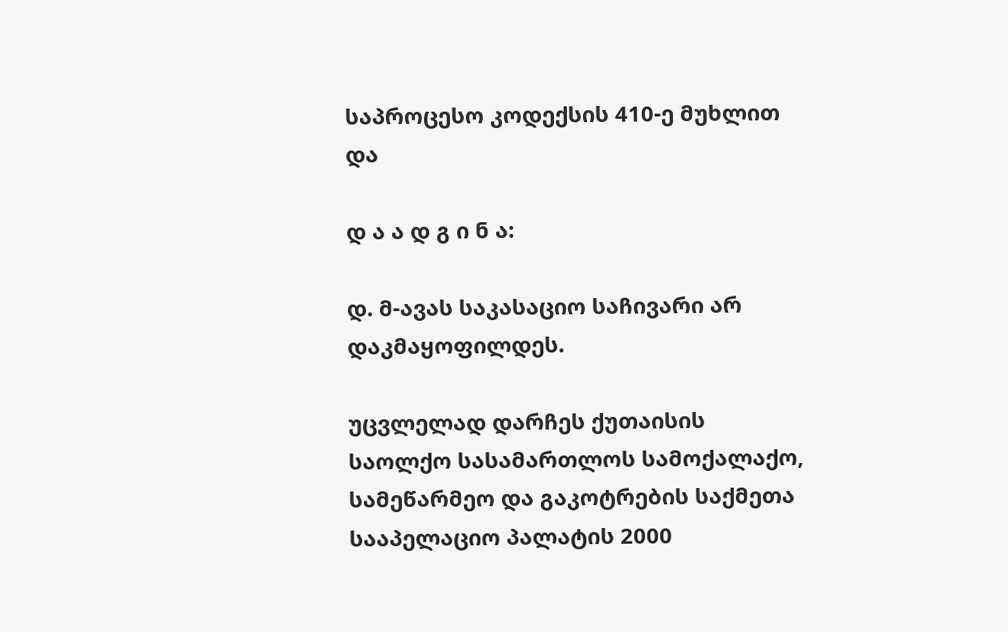საპროცესო კოდექსის 410-ე მუხლით და

დ ა ა დ გ ი ნ ა:

დ. მ-ავას საკასაციო საჩივარი არ დაკმაყოფილდეს.

უცვლელად დარჩეს ქუთაისის საოლქო სასამართლოს სამოქალაქო, სამეწარმეო და გაკოტრების საქმეთა სააპელაციო პალატის 2000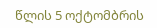წლის 5 ოქტომბრის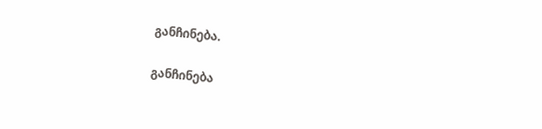განჩინება.

განჩინება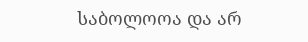საბოლოოა და არ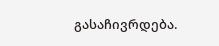გასაჩივრდება.